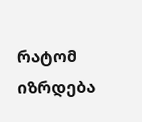რატომ იზრდება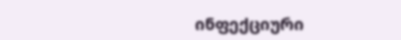ინფექციური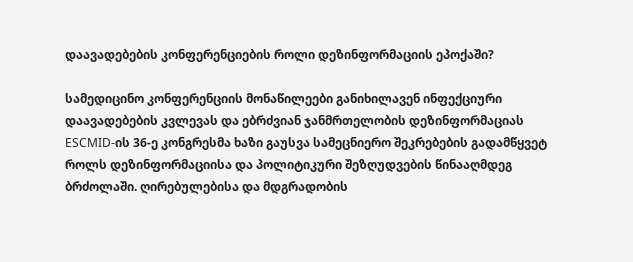დაავადებების კონფერენციების როლი დეზინფორმაციის ეპოქაში?

სამედიცინო კონფერენციის მონაწილეები განიხილავენ ინფექციური დაავადებების კვლევას და ებრძვიან ჯანმრთელობის დეზინფორმაციას
ESCMID-ის 36-ე კონგრესმა ხაზი გაუსვა სამეცნიერო შეკრებების გადამწყვეტ როლს დეზინფორმაციისა და პოლიტიკური შეზღუდვების წინააღმდეგ ბრძოლაში. ღირებულებისა და მდგრადობის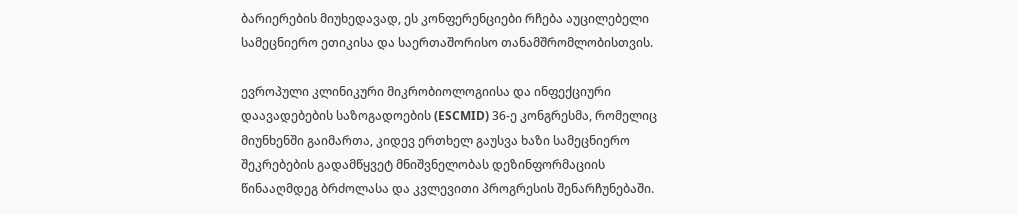ბარიერების მიუხედავად, ეს კონფერენციები რჩება აუცილებელი სამეცნიერო ეთიკისა და საერთაშორისო თანამშრომლობისთვის.

ევროპული კლინიკური მიკრობიოლოგიისა და ინფექციური დაავადებების საზოგადოების (ESCMID) 36-ე კონგრესმა, რომელიც მიუნხენში გაიმართა, კიდევ ერთხელ გაუსვა ხაზი სამეცნიერო შეკრებების გადამწყვეტ მნიშვნელობას დეზინფორმაციის წინააღმდეგ ბრძოლასა და კვლევითი პროგრესის შენარჩუნებაში.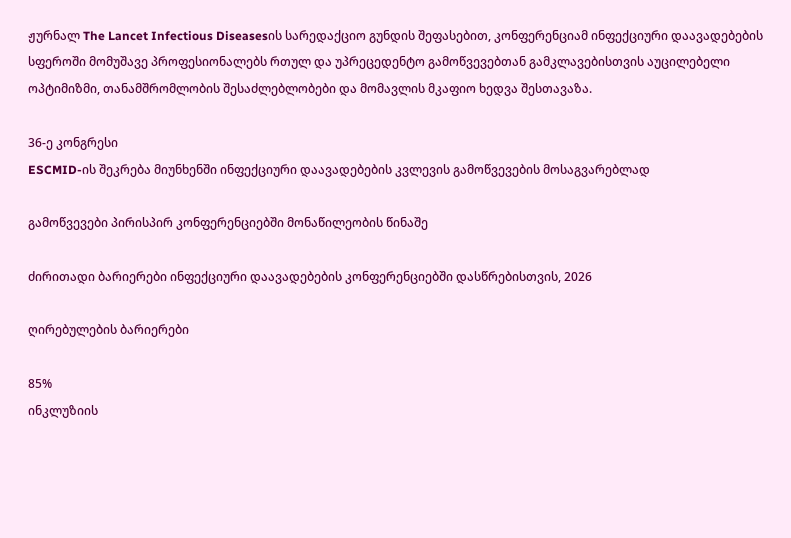ჟურნალ The Lancet Infectious Diseasesის სარედაქციო გუნდის შეფასებით, კონფერენციამ ინფექციური დაავადებების სფეროში მომუშავე პროფესიონალებს რთულ და უპრეცედენტო გამოწვევებთან გამკლავებისთვის აუცილებელი ოპტიმიზმი, თანამშრომლობის შესაძლებლობები და მომავლის მკაფიო ხედვა შესთავაზა.

36-ე კონგრესი
ESCMID-ის შეკრება მიუნხენში ინფექციური დაავადებების კვლევის გამოწვევების მოსაგვარებლად

გამოწვევები პირისპირ კონფერენციებში მონაწილეობის წინაშე

ძირითადი ბარიერები ინფექციური დაავადებების კონფერენციებში დასწრებისთვის, 2026

ღირებულების ბარიერები

85%
ინკლუზიის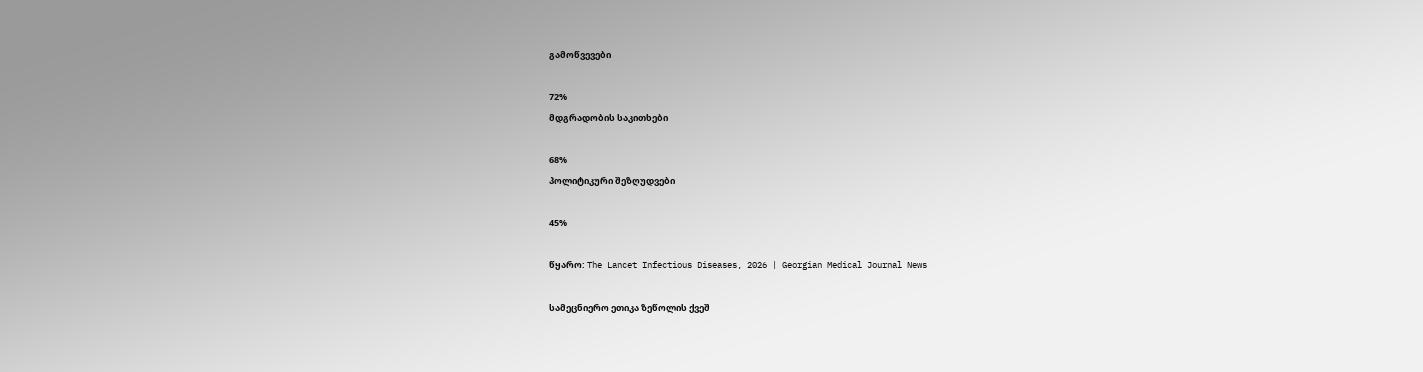გამოწვევები

72%
მდგრადობის საკითხები

68%
პოლიტიკური შეზღუდვები

45%

წყარო: The Lancet Infectious Diseases, 2026 | Georgian Medical Journal News

სამეცნიერო ეთიკა ზეწოლის ქვეშ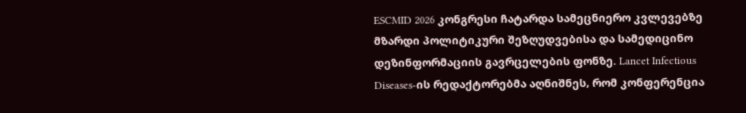ESCMID 2026 კონგრესი ჩატარდა სამეცნიერო კვლევებზე მზარდი პოლიტიკური შეზღუდვებისა და სამედიცინო დეზინფორმაციის გავრცელების ფონზე. Lancet Infectious Diseases-ის რედაქტორებმა აღნიშნეს, რომ კონფერენცია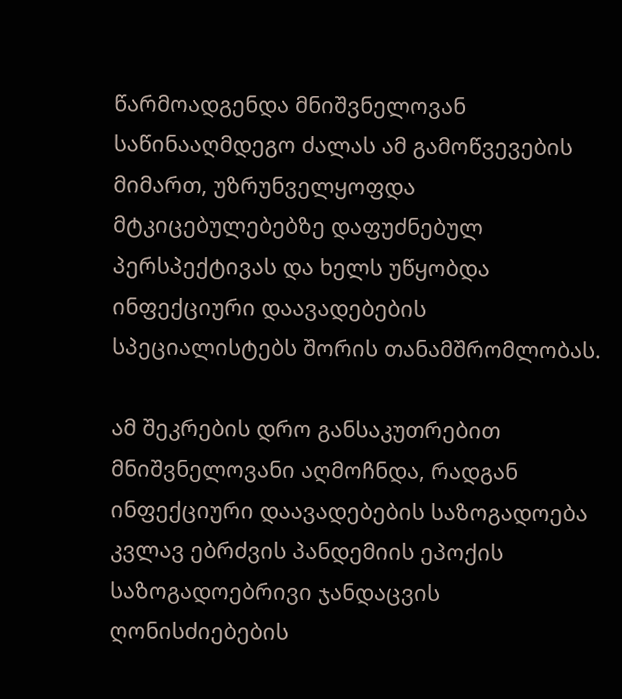წარმოადგენდა მნიშვნელოვან საწინააღმდეგო ძალას ამ გამოწვევების მიმართ, უზრუნველყოფდა მტკიცებულებებზე დაფუძნებულ პერსპექტივას და ხელს უწყობდა ინფექციური დაავადებების სპეციალისტებს შორის თანამშრომლობას.

ამ შეკრების დრო განსაკუთრებით მნიშვნელოვანი აღმოჩნდა, რადგან ინფექციური დაავადებების საზოგადოება კვლავ ებრძვის პანდემიის ეპოქის საზოგადოებრივი ჯანდაცვის ღონისძიებების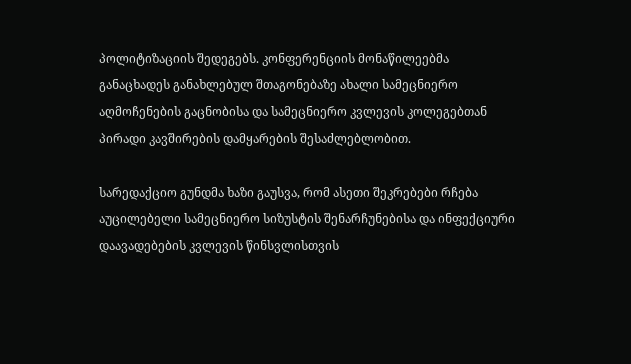პოლიტიზაციის შედეგებს. კონფერენციის მონაწილეებმა განაცხადეს განახლებულ შთაგონებაზე ახალი სამეცნიერო აღმოჩენების გაცნობისა და სამეცნიერო კვლევის კოლეგებთან პირადი კავშირების დამყარების შესაძლებლობით.

სარედაქციო გუნდმა ხაზი გაუსვა, რომ ასეთი შეკრებები რჩება აუცილებელი სამეცნიერო სიზუსტის შენარჩუნებისა და ინფექციური დაავადებების კვლევის წინსვლისთვის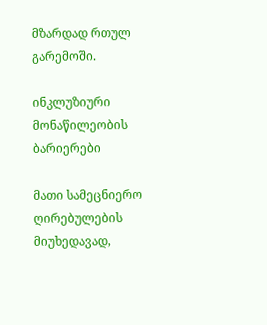მზარდად რთულ გარემოში.

ინკლუზიური მონაწილეობის ბარიერები

მათი სამეცნიერო ღირებულების მიუხედავად,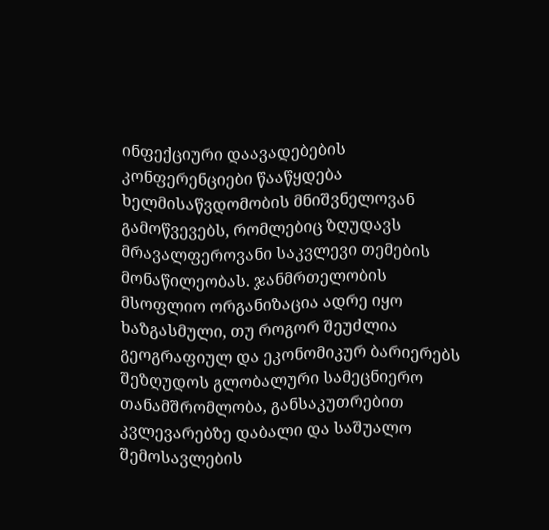ინფექციური დაავადებების კონფერენციები წააწყდება ხელმისაწვდომობის მნიშვნელოვან გამოწვევებს, რომლებიც ზღუდავს მრავალფეროვანი საკვლევი თემების მონაწილეობას. ჯანმრთელობის მსოფლიო ორგანიზაცია ადრე იყო ხაზგასმული, თუ როგორ შეუძლია გეოგრაფიულ და ეკონომიკურ ბარიერებს შეზღუდოს გლობალური სამეცნიერო თანამშრომლობა, განსაკუთრებით კვლევარებზე დაბალი და საშუალო შემოსავლების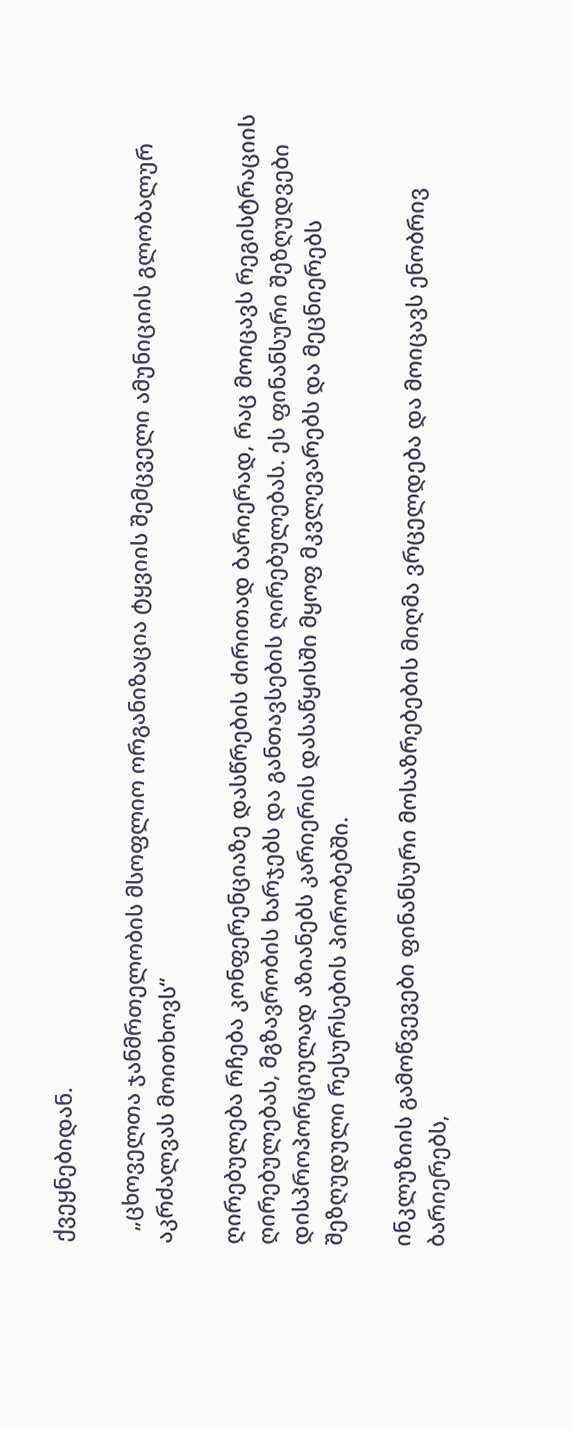ქვეყნებიდან.

  „ცხოველთა ჯანმრთელობის მსოფლიო ორგანიზაცია ტყვიის შემცველი ამუნიციის გლობალურ აკრძალვას მოითხოვს“

ღირებულება რჩება კონფერენციაზე დასწრების ძირითად ბარიერად, რაც მოიცავს რეგისტრაციის ღირებულებას, მგზავრობის ხარჯებს და განთავსების ღირებულებას. ეს ფინანსური შეზღუდვები დისპროპორციულად აზიანებს კარიერის დასაწყისში მყოფ მკვლევარებს და მეცნიერებს შეზღუდული რესურსების პირობებში.

ინკლუზიის გამოწვევები ფინანსური მოსაზრებების მიღმა ვრცელდება და მოიცავს ენობრივ ბარიერებს,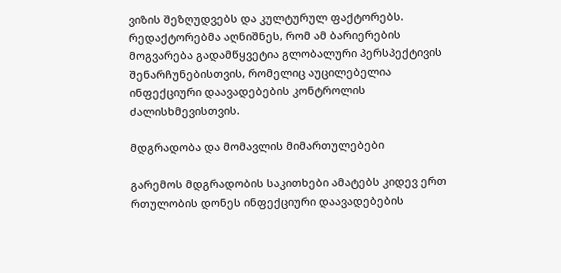ვიზის შეზღუდვებს და კულტურულ ფაქტორებს. რედაქტორებმა აღნიშნეს, რომ ამ ბარიერების მოგვარება გადამწყვეტია გლობალური პერსპექტივის შენარჩუნებისთვის, რომელიც აუცილებელია ინფექციური დაავადებების კონტროლის ძალისხმევისთვის.

მდგრადობა და მომავლის მიმართულებები

გარემოს მდგრადობის საკითხები ამატებს კიდევ ერთ რთულობის დონეს ინფექციური დაავადებების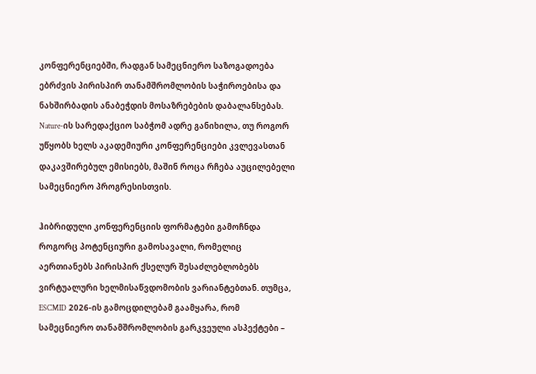კონფერენციებში, რადგან სამეცნიერო საზოგადოება ებრძვის პირისპირ თანამშრომლობის საჭიროებისა და ნახშირბადის ანაბეჭდის მოსაზრებების დაბალანსებას. Nature-ის სარედაქციო საბჭომ ადრე განიხილა, თუ როგორ უწყობს ხელს აკადემიური კონფერენციები კვლევასთან დაკავშირებულ ემისიებს, მაშინ როცა რჩება აუცილებელი სამეცნიერო პროგრესისთვის.

ჰიბრიდული კონფერენციის ფორმატები გამოჩნდა როგორც პოტენციური გამოსავალი, რომელიც აერთიანებს პირისპირ ქსელურ შესაძლებლობებს ვირტუალური ხელმისაწვდომობის ვარიანტებთან. თუმცა, ESCMID 2026-ის გამოცდილებამ გაამყარა, რომ სამეცნიერო თანამშრომლობის გარკვეული ასპექტები –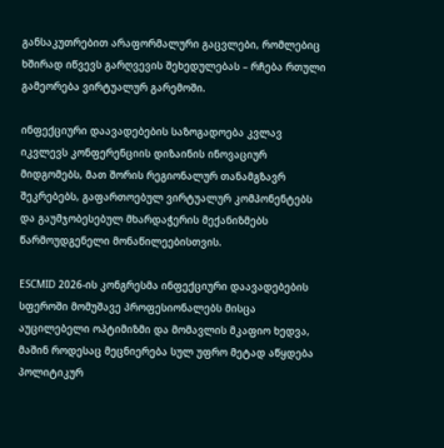განსაკუთრებით არაფორმალური გაცვლები, რომლებიც ხშირად იწვევს გარღვევის შეხედულებას – რჩება რთული გამეორება ვირტუალურ გარემოში.

ინფექციური დაავადებების საზოგადოება კვლავ იკვლევს კონფერენციის დიზაინის ინოვაციურ მიდგომებს, მათ შორის რეგიონალურ თანამგზავრ შეკრებებს, გაფართოებულ ვირტუალურ კომპონენტებს და გაუმჯობესებულ მხარდაჭერის მექანიზმებს წარმოუდგენელი მონაწილეებისთვის.

ESCMID 2026-ის კონგრესმა ინფექციური დაავადებების სფეროში მომუშავე პროფესიონალებს მისცა აუცილებელი ოპტიმიზმი და მომავლის მკაფიო ხედვა, მაშინ როდესაც მეცნიერება სულ უფრო მეტად აწყდება პოლიტიკურ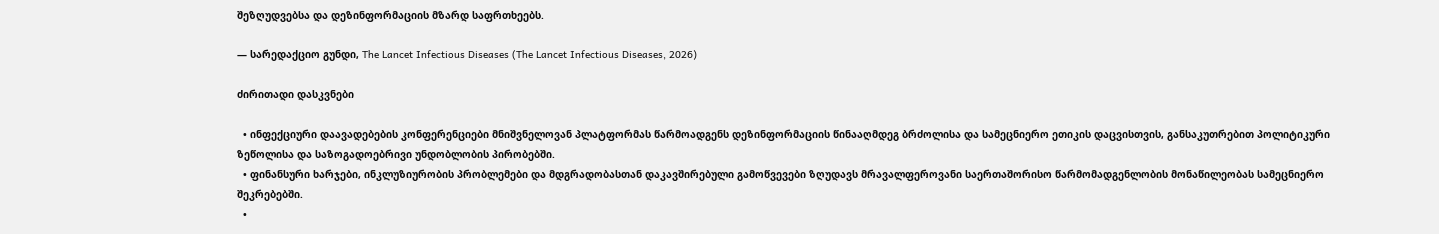შეზღუდვებსა და დეზინფორმაციის მზარდ საფრთხეებს.

— სარედაქციო გუნდი, The Lancet Infectious Diseases (The Lancet Infectious Diseases, 2026)

ძირითადი დასკვნები

  • ინფექციური დაავადებების კონფერენციები მნიშვნელოვან პლატფორმას წარმოადგენს დეზინფორმაციის წინააღმდეგ ბრძოლისა და სამეცნიერო ეთიკის დაცვისთვის, განსაკუთრებით პოლიტიკური ზეწოლისა და საზოგადოებრივი უნდობლობის პირობებში.
  • ფინანსური ხარჯები, ინკლუზიურობის პრობლემები და მდგრადობასთან დაკავშირებული გამოწვევები ზღუდავს მრავალფეროვანი საერთაშორისო წარმომადგენლობის მონაწილეობას სამეცნიერო შეკრებებში.
  •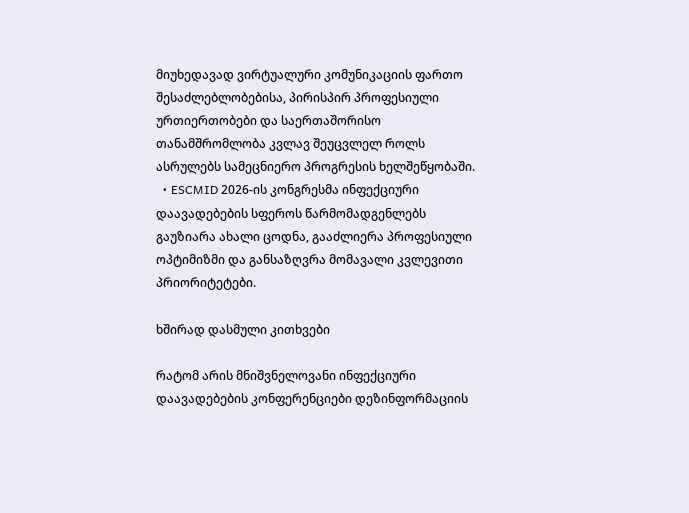მიუხედავად ვირტუალური კომუნიკაციის ფართო შესაძლებლობებისა, პირისპირ პროფესიული ურთიერთობები და საერთაშორისო თანამშრომლობა კვლავ შეუცვლელ როლს ასრულებს სამეცნიერო პროგრესის ხელშეწყობაში.
  • ESCMID 2026-ის კონგრესმა ინფექციური დაავადებების სფეროს წარმომადგენლებს გაუზიარა ახალი ცოდნა, გააძლიერა პროფესიული ოპტიმიზმი და განსაზღვრა მომავალი კვლევითი პრიორიტეტები.

ხშირად დასმული კითხვები

რატომ არის მნიშვნელოვანი ინფექციური დაავადებების კონფერენციები დეზინფორმაციის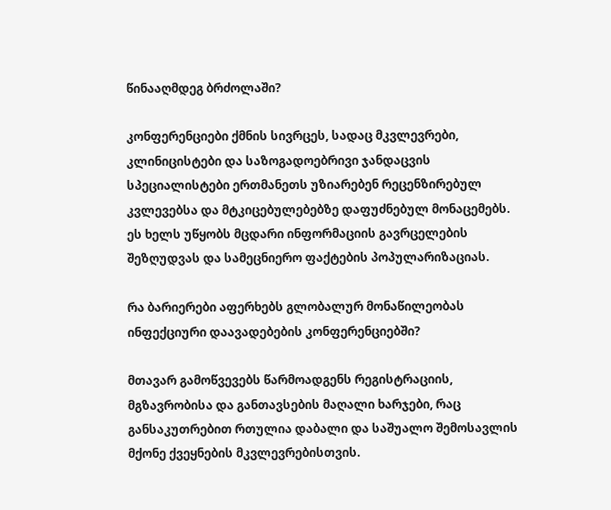წინააღმდეგ ბრძოლაში?

კონფერენციები ქმნის სივრცეს, სადაც მკვლევრები, კლინიცისტები და საზოგადოებრივი ჯანდაცვის სპეციალისტები ერთმანეთს უზიარებენ რეცენზირებულ კვლევებსა და მტკიცებულებებზე დაფუძნებულ მონაცემებს. ეს ხელს უწყობს მცდარი ინფორმაციის გავრცელების შეზღუდვას და სამეცნიერო ფაქტების პოპულარიზაციას.

რა ბარიერები აფერხებს გლობალურ მონაწილეობას ინფექციური დაავადებების კონფერენციებში?

მთავარ გამოწვევებს წარმოადგენს რეგისტრაციის, მგზავრობისა და განთავსების მაღალი ხარჯები, რაც განსაკუთრებით რთულია დაბალი და საშუალო შემოსავლის მქონე ქვეყნების მკვლევრებისთვის.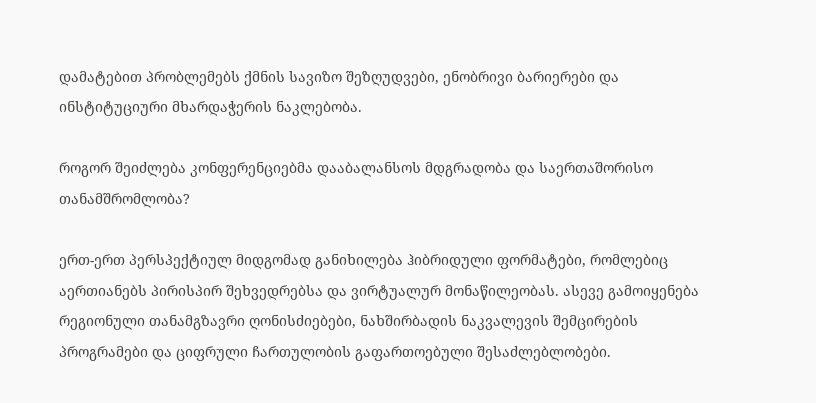დამატებით პრობლემებს ქმნის სავიზო შეზღუდვები, ენობრივი ბარიერები და ინსტიტუციური მხარდაჭერის ნაკლებობა.

როგორ შეიძლება კონფერენციებმა დააბალანსოს მდგრადობა და საერთაშორისო თანამშრომლობა?

ერთ-ერთ პერსპექტიულ მიდგომად განიხილება ჰიბრიდული ფორმატები, რომლებიც აერთიანებს პირისპირ შეხვედრებსა და ვირტუალურ მონაწილეობას. ასევე გამოიყენება რეგიონული თანამგზავრი ღონისძიებები, ნახშირბადის ნაკვალევის შემცირების პროგრამები და ციფრული ჩართულობის გაფართოებული შესაძლებლობები.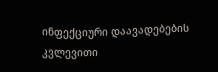ინფექციური დაავადებების კვლევითი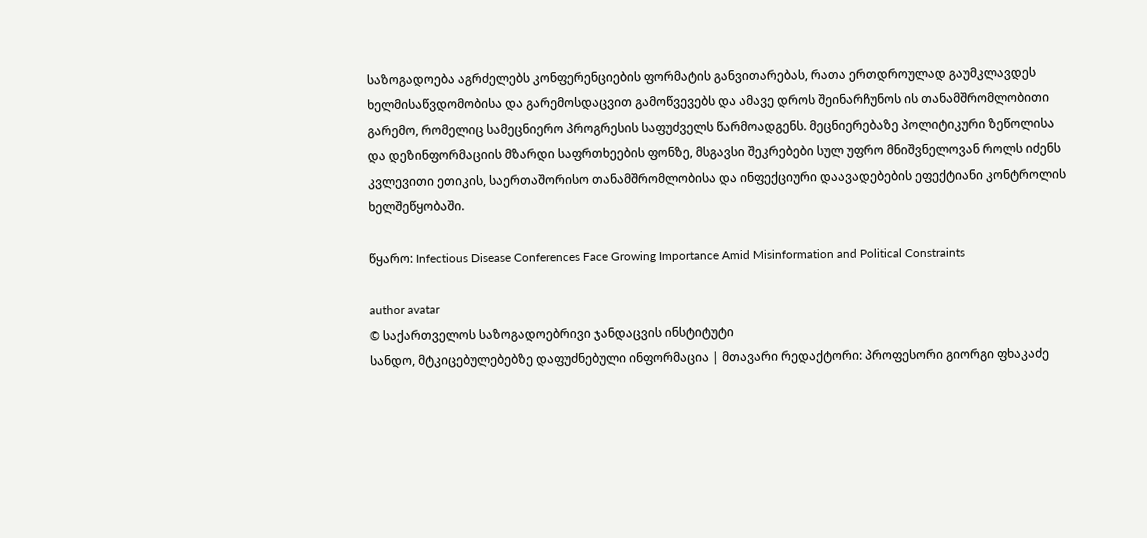საზოგადოება აგრძელებს კონფერენციების ფორმატის განვითარებას, რათა ერთდროულად გაუმკლავდეს ხელმისაწვდომობისა და გარემოსდაცვით გამოწვევებს და ამავე დროს შეინარჩუნოს ის თანამშრომლობითი გარემო, რომელიც სამეცნიერო პროგრესის საფუძველს წარმოადგენს. მეცნიერებაზე პოლიტიკური ზეწოლისა და დეზინფორმაციის მზარდი საფრთხეების ფონზე, მსგავსი შეკრებები სულ უფრო მნიშვნელოვან როლს იძენს კვლევითი ეთიკის, საერთაშორისო თანამშრომლობისა და ინფექციური დაავადებების ეფექტიანი კონტროლის ხელშეწყობაში.

წყარო: Infectious Disease Conferences Face Growing Importance Amid Misinformation and Political Constraints

author avatar
© საქართველოს საზოგადოებრივი ჯანდაცვის ინსტიტუტი
სანდო, მტკიცებულებებზე დაფუძნებული ინფორმაცია | მთავარი რედაქტორი: პროფესორი გიორგი ფხაკაძე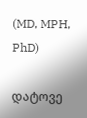(MD, MPH, PhD)

დატოვე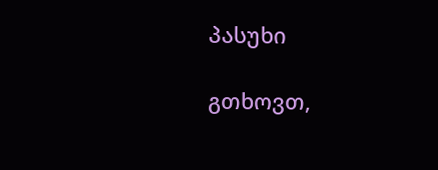პასუხი

გთხოვთ,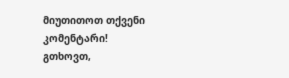მიუთითოთ თქვენი კომენტარი!
გთხოვთ,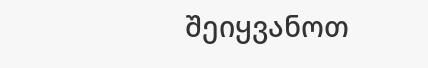შეიყვანოთ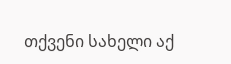თქვენი სახელი აქ